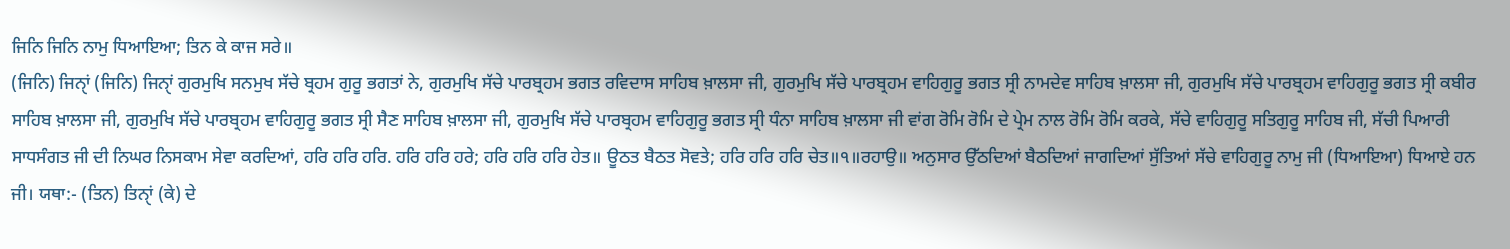ਜਿਨਿ ਜਿਨਿ ਨਾਮੁ ਧਿਆਇਆ; ਤਿਨ ਕੇ ਕਾਜ ਸਰੇ॥
(ਜਿਨਿ) ਜਿਨੑਾਂ (ਜਿਨਿ) ਜਿਨੑਾਂ ਗੁਰਮੁਖਿ ਸਨਮੁਖ ਸੱਚੇ ਬ੍ਰਹਮ ਗੁਰੂ ਭਗਤਾਂ ਨੇ, ਗੁਰਮੁਖਿ ਸੱਚੇ ਪਾਰਬ੍ਰਹਮ ਭਗਤ ਰਵਿਦਾਸ ਸਾਹਿਬ ਖ਼ਾਲਸਾ ਜੀ, ਗੁਰਮੁਖਿ ਸੱਚੇ ਪਾਰਬ੍ਰਹਮ ਵਾਹਿਗੁਰੂ ਭਗਤ ਸ੍ਰੀ ਨਾਮਦੇਵ ਸਾਹਿਬ ਖ਼ਾਲਸਾ ਜੀ, ਗੁਰਮੁਖਿ ਸੱਚੇ ਪਾਰਬ੍ਰਹਮ ਵਾਹਿਗੁਰੂ ਭਗਤ ਸ੍ਰੀ ਕਬੀਰ ਸਾਹਿਬ ਖ਼ਾਲਸਾ ਜੀ, ਗੁਰਮੁਖਿ ਸੱਚੇ ਪਾਰਬ੍ਰਹਮ ਵਾਹਿਗੁਰੂ ਭਗਤ ਸ੍ਰੀ ਸੈਣ ਸਾਹਿਬ ਖ਼ਾਲਸਾ ਜੀ, ਗੁਰਮੁਖਿ ਸੱਚੇ ਪਾਰਬ੍ਰਹਮ ਵਾਹਿਗੁਰੂ ਭਗਤ ਸ੍ਰੀ ਧੰਨਾ ਸਾਹਿਬ ਖ਼ਾਲਸਾ ਜੀ ਵਾਂਗ ਰੋਮਿ ਰੋਮਿ ਦੇ ਪ੍ਰੇਮ ਨਾਲ ਰੋਮਿ ਰੋਮਿ ਕਰਕੇ, ਸੱਚੇ ਵਾਹਿਗੁਰੂ ਸਤਿਗੁਰੂ ਸਾਹਿਬ ਜੀ, ਸੱਚੀ ਪਿਆਰੀ ਸਾਧਸੰਗਤ ਜੀ ਦੀ ਨਿਘਰ ਨਿਸਕਾਮ ਸੇਵਾ ਕਰਦਿਆਂ, ਹਰਿ ਹਰਿ ਹਰਿ. ਹਰਿ ਹਰਿ ਹਰੇ; ਹਰਿ ਹਰਿ ਹਰਿ ਹੇਤ॥ ਊਠਤ ਬੈਠਤ ਸੋਵਤੇ; ਹਰਿ ਹਰਿ ਹਰਿ ਚੇਤ॥੧॥ਰਹਾਉ॥ ਅਨੁਸਾਰ ਉੱਠਦਿਆਂ ਬੈਠਦਿਆਂ ਜਾਗਦਿਆਂ ਸੁੱਤਿਆਂ ਸੱਚੇ ਵਾਹਿਗੁਰੂ ਨਾਮੁ ਜੀ (ਧਿਆਇਆ) ਧਿਆਏ ਹਨ ਜੀ। ਯਥਾ:- (ਤਿਨ) ਤਿਨੑਾਂ (ਕੇ) ਦੇ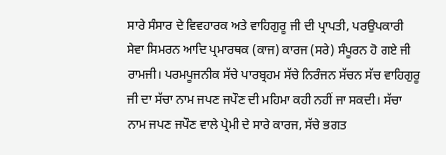ਸਾਰੇ ਸੰਸਾਰ ਦੇ ਵਿਵਹਾਰਕ ਅਤੇ ਵਾਹਿਗੁਰੂ ਜੀ ਦੀ ਪ੍ਰਾਪਤੀ, ਪਰਉਪਕਾਰੀ ਸੇਵਾ ਸਿਮਰਨ ਆਦਿ ਪ੍ਰਮਾਰਥਕ (ਕਾਜ) ਕਾਰਜ (ਸਰੇ) ਸੰਪੂਰਨ ਹੋ ਗਏ ਜੀ ਰਾਮਜੀ। ਪਰਮਪੂਜਨੀਕ ਸੱਚੇ ਪਾਰਬ੍ਰਹਮ ਸੱਚੇ ਨਿਰੰਜਨ ਸੱਚਨ ਸੱਚ ਵਾਹਿਗੁਰੂ ਜੀ ਦਾ ਸੱਚਾ ਨਾਮ ਜਪਣ ਜਪੌਣ ਦੀ ਮਹਿਮਾ ਕਹੀ ਨਹੀਂ ਜਾ ਸਕਦੀ। ਸੱਚਾ ਨਾਮ ਜਪਣ ਜਪੌਣ ਵਾਲੇ ਪ੍ਰੇਮੀ ਦੇ ਸਾਰੇ ਕਾਰਜ, ਸੱਚੇ ਭਗਤ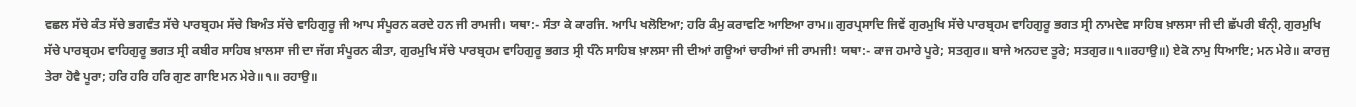ਵਛਲ ਸੱਚੇ ਕੰਤ ਸੱਚੇ ਭਗਵੰਤ ਸੱਚੇ ਪਾਰਬ੍ਰਹਮ ਸੱਚੇ ਬਿਅੰਤ ਸੱਚੇ ਵਾਹਿਗੁਰੂ ਜੀ ਆਪ ਸੰਪੂਰਨ ਕਰਦੇ ਹਨ ਜੀ ਰਾਮਜੀ। ਯਥਾ:- ਸੰਤਾ ਕੇ ਕਾਰਜਿ. ਆਪਿ ਖਲੋਇਆ; ਹਰਿ ਕੰਮੁ ਕਰਾਵਣਿ ਆਇਆ ਰਾਮ॥ ਗੁਰਪ੍ਰਸਾਦਿ ਜਿਵੇਂ ਗੁਰਮੁਖਿ ਸੱਚੇ ਪਾਰਬ੍ਰਹਮ ਵਾਹਿਗੁਰੂ ਭਗਤ ਸ੍ਰੀ ਨਾਮਦੇਵ ਸਾਹਿਬ ਖ਼ਾਲਸਾ ਜੀ ਦੀ ਛੱਪਰੀ ਬੰਨੑੀ, ਗੁਰਮੁਖਿ ਸੱਚੇ ਪਾਰਬ੍ਰਹਮ ਵਾਹਿਗੁਰੂ ਭਗਤ ਸ੍ਰੀ ਕਬੀਰ ਸਾਹਿਬ ਖ਼ਾਲਸਾ ਜੀ ਦਾ ਜੱਗ ਸੰਪੂਰਨ ਕੀਤਾ, ਗੁਰਮੁਖਿ ਸੱਚੇ ਪਾਰਬ੍ਰਹਮ ਵਾਹਿਗੁਰੂ ਭਗਤ ਸ੍ਰੀ ਧੰਨੇ ਸਾਹਿਬ ਖ਼ਾਲਸਾ ਜੀ ਦੀਆਂ ਗਊਆਂ ਚਾਰੀਆਂ ਜੀ ਰਾਮਜੀ! ਯਥਾ:- ਕਾਜ ਹਮਾਰੇ ਪੂਰੇ; ਸਤਗੁਰ॥ ਬਾਜੇ ਅਨਹਦ ਤੂਰੇ; ਸਤਗੁਰ॥੧॥ਰਹਾਉ॥) ਏਕੋ ਨਾਮੁ ਧਿਆਇ; ਮਨ ਮੇਰੇ॥ ਕਾਰਜੁ ਤੇਰਾ ਹੋਵੈ ਪੂਰਾ; ਹਰਿ ਹਰਿ ਹਰਿ ਗੁਣ ਗਾਇ ਮਨ ਮੇਰੇ॥੧॥ ਰਹਾਉ॥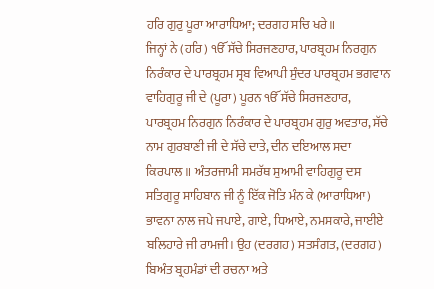ਹਰਿ ਗੁਰੁ ਪੂਰਾ ਆਰਾਧਿਆ; ਦਰਗਹ ਸਚਿ ਖਰੇ॥
ਜਿਨ੍ਹਾਂ ਨੇ (ਹਰਿ) ੴ ਸੱਚੇ ਸਿਰਜਣਹਾਰ, ਪਾਰਬ੍ਰਹਮ ਨਿਰਗੁਨ ਨਿਰੰਕਾਰ ਦੇ ਪਾਰਬ੍ਰਹਮ ਸ੍ਰਬ ਵਿਆਪੀ ਸੁੰਦਰ ਪਾਰਬ੍ਰਹਮ ਭਗਵਾਨ ਵਾਹਿਗੁਰੂ ਜੀ ਦੇ (ਪੂਰਾ) ਪੂਰਨ ੴ ਸੱਚੇ ਸਿਰਜਣਹਾਰ, ਪਾਰਬ੍ਰਹਮ ਨਿਰਗੁਨ ਨਿਰੰਕਾਰ ਦੇ ਪਾਰਬ੍ਰਹਮ ਗੁਰੁ ਅਵਤਾਰ, ਸੱਚੇ ਨਾਮ ਗੁਰਬਾਣੀ ਜੀ ਦੇ ਸੱਚੇ ਦਾਤੇ, ਦੀਨ ਦਇਆਲ ਸਦਾ ਕਿਰਪਾਲ॥ ਅੰਤਰਜਾਮੀ ਸਮਰੱਥ ਸੁਆਮੀ ਵਾਹਿਗੁਰੂ ਦਸ ਸਤਿਗੁਰੂ ਸਾਹਿਬਾਨ ਜੀ ਨੂੰ ਇੱਕ ਜੋਤਿ ਮੰਨ ਕੇ (ਆਰਾਧਿਆ) ਭਾਵਨਾ ਨਾਲ ਜਪੇ ਜਪਾਏ, ਗਾਏ, ਧਿਆਏ, ਨਮਸਕਾਰੇ, ਜਾਈਏ ਬਲਿਹਾਰੇ ਜੀ ਰਾਮਜੀ। ਉਹ (ਦਰਗਹ) ਸਤਸੰਗਤ, (ਦਰਗਹ) ਬਿਅੰਤ ਬ੍ਰਹਮੰਡਾਂ ਦੀ ਰਚਨਾ ਅਤੇ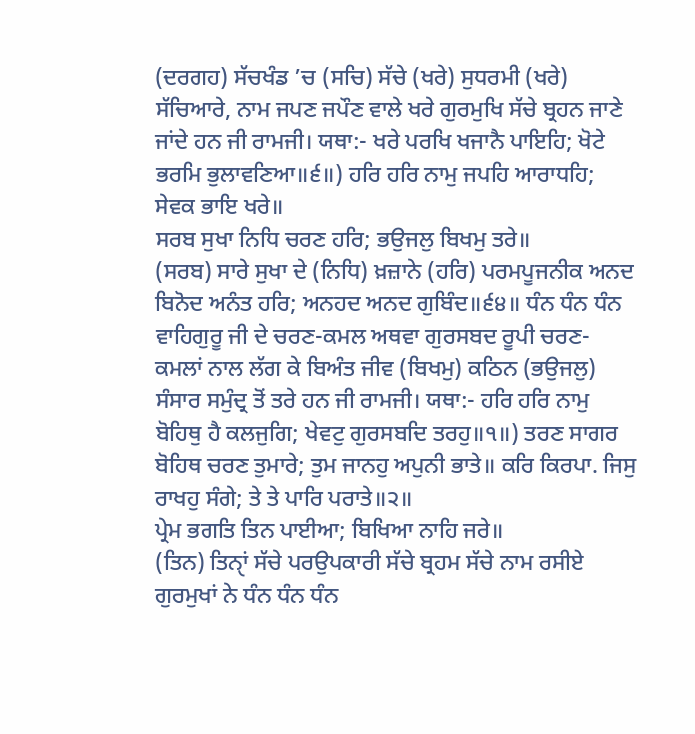(ਦਰਗਹ) ਸੱਚਖੰਡ ’ਚ (ਸਚਿ) ਸੱਚੇ (ਖਰੇ) ਸੁਧਰਮੀ (ਖਰੇ) ਸੱਚਿਆਰੇ, ਨਾਮ ਜਪਣ ਜਪੌਣ ਵਾਲੇ ਖਰੇ ਗੁਰਮੁਖਿ ਸੱਚੇ ਬ੍ਰਹਨ ਜਾਣੇ ਜਾਂਦੇ ਹਨ ਜੀ ਰਾਮਜੀ। ਯਥਾ:- ਖਰੇ ਪਰਖਿ ਖਜਾਨੈ ਪਾਇਹਿ; ਖੋਟੇ ਭਰਮਿ ਭੁਲਾਵਣਿਆ॥੬॥) ਹਰਿ ਹਰਿ ਨਾਮੁ ਜਪਹਿ ਆਰਾਧਹਿ; ਸੇਵਕ ਭਾਇ ਖਰੇ॥
ਸਰਬ ਸੁਖਾ ਨਿਧਿ ਚਰਣ ਹਰਿ; ਭਉਜਲੁ ਬਿਖਮੁ ਤਰੇ॥
(ਸਰਬ) ਸਾਰੇ ਸੁਖਾ ਦੇ (ਨਿਧਿ) ਖ਼ਜ਼ਾਨੇ (ਹਰਿ) ਪਰਮਪੂਜਨੀਕ ਅਨਦ ਬਿਨੋਦ ਅਨੰਤ ਹਰਿ; ਅਨਹਦ ਅਨਦ ਗੁਬਿੰਦ॥੬੪॥ ਧੰਨ ਧੰਨ ਧੰਨ ਵਾਹਿਗੁਰੂ ਜੀ ਦੇ ਚਰਣ-ਕਮਲ ਅਥਵਾ ਗੁਰਸਬਦ ਰੂਪੀ ਚਰਣ-ਕਮਲਾਂ ਨਾਲ ਲੱਗ ਕੇ ਬਿਅੰਤ ਜੀਵ (ਬਿਖਮੁ) ਕਠਿਨ (ਭਉਜਲੁ) ਸੰਸਾਰ ਸਮੁੰਦ੍ਰ ਤੋਂ ਤਰੇ ਹਨ ਜੀ ਰਾਮਜੀ। ਯਥਾ:- ਹਰਿ ਹਰਿ ਨਾਮੁ ਬੋਹਿਥੁ ਹੈ ਕਲਜੁਗਿ; ਖੇਵਟੁ ਗੁਰਸਬਦਿ ਤਰਹੁ॥੧॥) ਤਰਣ ਸਾਗਰ ਬੋਹਿਥ ਚਰਣ ਤੁਮਾਰੇ; ਤੁਮ ਜਾਨਹੁ ਅਪੁਨੀ ਭਾਤੇ॥ ਕਰਿ ਕਿਰਪਾ. ਜਿਸੁ ਰਾਖਹੁ ਸੰਗੇ; ਤੇ ਤੇ ਪਾਰਿ ਪਰਾਤੇ॥੨॥
ਪ੍ਰੇਮ ਭਗਤਿ ਤਿਨ ਪਾਈਆ; ਬਿਖਿਆ ਨਾਹਿ ਜਰੇ॥
(ਤਿਨ) ਤਿਨੑਾਂ ਸੱਚੇ ਪਰਉਪਕਾਰੀ ਸੱਚੇ ਬ੍ਰਹਮ ਸੱਚੇ ਨਾਮ ਰਸੀਏ ਗੁਰਮੁਖਾਂ ਨੇ ਧੰਨ ਧੰਨ ਧੰਨ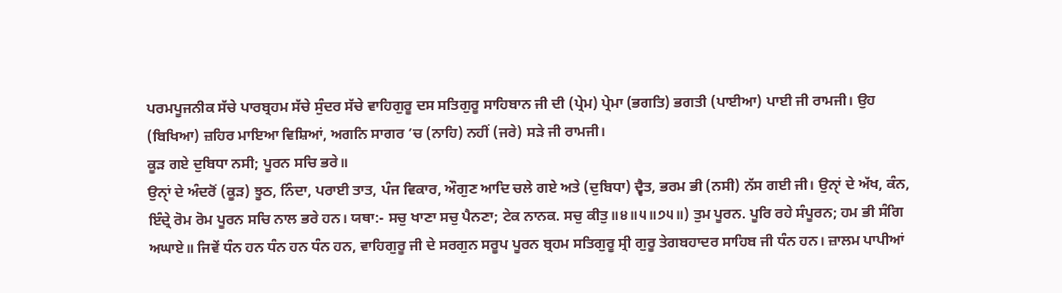ਪਰਮਪੂਜਨੀਕ ਸੱਚੇ ਪਾਰਬ੍ਰਹਮ ਸੱਚੇ ਸੁੰਦਰ ਸੱਚੇ ਵਾਹਿਗੁਰੂ ਦਸ ਸਤਿਗੁਰੂ ਸਾਹਿਬਾਨ ਜੀ ਦੀ (ਪ੍ਰੇਮ) ਪ੍ਰੇਮਾ (ਭਗਤਿ) ਭਗਤੀ (ਪਾਈਆ) ਪਾਈ ਜੀ ਰਾਮਜੀ। ਉਹ (ਬਿਖਿਆ) ਜ਼ਹਿਰ ਮਾਇਆ ਵਿਸ਼ਿਆਂ, ਅਗਨਿ ਸਾਗਰ ’ਚ (ਨਾਹਿ) ਨਹੀਂ (ਜਰੇ) ਸੜੇ ਜੀ ਰਾਮਜੀ।
ਕੂੜ ਗਏ ਦੁਬਿਧਾ ਨਸੀ; ਪੂਰਨ ਸਚਿ ਭਰੇ॥
ਉਨੑਾਂ ਦੇ ਅੰਦਰੋਂ (ਕੂੜ) ਝੂਠ, ਨਿੰਦਾ, ਪਰਾਈ ਤਾਤ, ਪੰਜ ਵਿਕਾਰ, ਔਗੁਣ ਆਦਿ ਚਲੇ ਗਏ ਅਤੇ (ਦੁਬਿਧਾ) ਦ੍ਵੈਤ, ਭਰਮ ਭੀ (ਨਸੀ) ਨੱਸ ਗਈ ਜੀ। ਉਨੑਾਂ ਦੇ ਅੱਖ, ਕੰਨ, ਇੰਦ੍ਰੇ ਰੋਮ ਰੋਮ ਪੂਰਨ ਸਚਿ ਨਾਲ ਭਰੇ ਹਨ। ਯਥਾ:- ਸਚੁ ਖਾਣਾ ਸਚੁ ਪੈਨਣਾ; ਟੇਕ ਨਾਨਕ. ਸਚੁ ਕੀਤੁ॥੪॥੫॥੭੫॥) ਤੁਮ ਪੂਰਨ. ਪੂਰਿ ਰਹੇ ਸੰਪੂਰਨ; ਹਮ ਭੀ ਸੰਗਿ ਅਘਾਏ॥ ਜਿਵੇਂ ਧੰਨ ਹਨ ਧੰਨ ਹਨ ਧੰਨ ਹਨ, ਵਾਹਿਗੁਰੂ ਜੀ ਦੇ ਸਰਗੁਨ ਸਰੂਪ ਪੂਰਨ ਬ੍ਰਹਮ ਸਤਿਗੁਰੂ ਸ੍ਰੀ ਗੁਰੂ ਤੇਗਬਹਾਦਰ ਸਾਹਿਬ ਜੀ ਧੰਨ ਹਨ। ਜ਼ਾਲਮ ਪਾਪੀਆਂ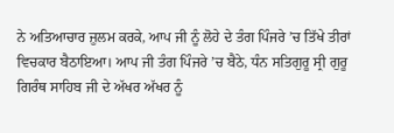ਨੇ ਅਤਿਆਚਾਰ ਜ਼ੁਲਮ ਕਰਕੇ, ਆਪ ਜੀ ਨੂੰ ਲੋਹੇ ਦੇ ਤੰਗ ਪਿੰਜਰੇ ’ਚ ਤਿੱਖੇ ਤੀਰਾਂ ਵਿਚਕਾਰ ਬੈਠਾਇਆ। ਆਪ ਜੀ ਤੰਗ ਪਿੰਜਰੇ ’ਚ ਬੈਠੇ, ਧੰਨ ਸਤਿਗੁਰੂ ਸ੍ਰੀ ਗੁਰੂ ਗਿਰੰਥ ਸਾਹਿਬ ਜੀ ਦੇ ਅੱਖਰ ਅੱਖਰ ਨੂੰ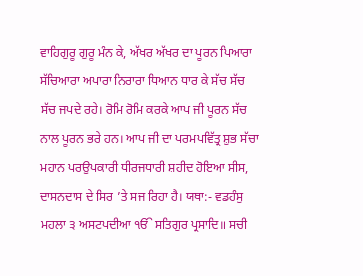ਵਾਹਿਗੁਰੂ ਗੁਰੂ ਮੰਨ ਕੇ, ਅੱਖਰ ਅੱਖਰ ਦਾ ਪੂਰਨ ਪਿਆਰਾ ਸੱਚਿਆਰਾ ਅਪਾਰਾ ਨਿਰਾਰਾ ਧਿਆਨ ਧਾਰ ਕੇ ਸੱਚ ਸੱਚ ਸੱਚ ਜਪਦੇ ਰਹੇ। ਰੋਮਿ ਰੋਮਿ ਕਰਕੇ ਆਪ ਜੀ ਪੂਰਨ ਸੱਚ ਨਾਲ ਪੂਰਨ ਭਰੇ ਹਨ। ਆਪ ਜੀ ਦਾ ਪਰਮਪਵਿੱਤ੍ਰ ਸ਼ੁਭ ਸੱਚਾ ਮਹਾਨ ਪਰਉਪਕਾਰੀ ਧੀਰਜਧਾਰੀ ਸ਼ਹੀਦ ਹੋਇਆ ਸੀਸ, ਦਾਸਨਦਾਸ ਦੇ ਸਿਰ ’ਤੇ ਸਜ ਰਿਹਾ ਹੈ। ਯਥਾ:- ਵਡਹੰਸੁ ਮਹਲਾ ੩ ਅਸਟਪਦੀਆ ੴ ਸਤਿਗੁਰ ਪ੍ਰਸਾਦਿ॥ ਸਚੀ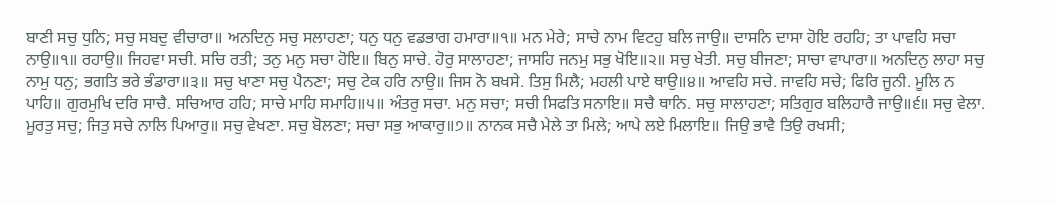ਬਾਣੀ ਸਚੁ ਧੁਨਿ; ਸਚੁ ਸਬਦੁ ਵੀਚਾਰਾ॥ ਅਨਦਿਨੁ ਸਚੁ ਸਲਾਹਣਾ; ਧਨੁ ਧਨੁ ਵਡਭਾਗ ਹਮਾਰਾ॥੧॥ ਮਨ ਮੇਰੇ; ਸਾਚੇ ਨਾਮ ਵਿਟਹੁ ਬਲਿ ਜਾਉ॥ ਦਾਸਨਿ ਦਾਸਾ ਹੋਇ ਰਹਹਿ; ਤਾ ਪਾਵਹਿ ਸਚਾ ਨਾਉ॥੧॥ ਰਹਾਉ॥ ਜਿਹਵਾ ਸਚੀ. ਸਚਿ ਰਤੀ; ਤਨੁ ਮਨੁ ਸਚਾ ਹੋਇ॥ ਬਿਨੁ ਸਾਚੇ. ਹੋਰੁ ਸਾਲਾਹਣਾ; ਜਾਸਹਿ ਜਨਮੁ ਸਭੁ ਖੋਇ॥੨॥ ਸਚੁ ਖੇਤੀ. ਸਚੁ ਬੀਜਣਾ; ਸਾਚਾ ਵਾਪਾਰਾ॥ ਅਨਦਿਨੁ ਲਾਹਾ ਸਚੁ ਨਾਮੁ ਧਨੁ; ਭਗਤਿ ਭਰੇ ਭੰਡਾਰਾ॥੩॥ ਸਚੁ ਖਾਣਾ ਸਚੁ ਪੈਨਣਾ; ਸਚੁ ਟੇਕ ਹਰਿ ਨਾਉ॥ ਜਿਸ ਨੋ ਬਖਸੇ. ਤਿਸੁ ਮਿਲੈ; ਮਹਲੀ ਪਾਏ ਥਾਉ॥੪॥ ਆਵਹਿ ਸਚੇ. ਜਾਵਹਿ ਸਚੇ; ਫਿਰਿ ਜੂਨੀ. ਮੂਲਿ ਨ ਪਾਹਿ॥ ਗੁਰਮੁਖਿ ਦਰਿ ਸਾਚੈ. ਸਚਿਆਰ ਹਹਿ; ਸਾਚੇ ਮਾਹਿ ਸਮਾਹਿ॥੫॥ ਅੰਤਰੁ ਸਚਾ. ਮਨੁ ਸਚਾ; ਸਚੀ ਸਿਫਤਿ ਸਨਾਇ॥ ਸਚੈ ਥਾਨਿ. ਸਚੁ ਸਾਲਾਹਣਾ; ਸਤਿਗੁਰ ਬਲਿਹਾਰੈ ਜਾਉ॥੬॥ ਸਚੁ ਵੇਲਾ. ਮੂਰਤੁ ਸਚੁ; ਜਿਤੁ ਸਚੇ ਨਾਲਿ ਪਿਆਰੁ॥ ਸਚੁ ਵੇਖਣਾ. ਸਚੁ ਬੋਲਣਾ; ਸਚਾ ਸਭੁ ਆਕਾਰੁ॥੭॥ ਨਾਨਕ ਸਚੈ ਮੇਲੇ ਤਾ ਮਿਲੇ; ਆਪੇ ਲਏ ਮਿਲਾਇ॥ ਜਿਉ ਭਾਵੈ ਤਿਉ ਰਖਸੀ;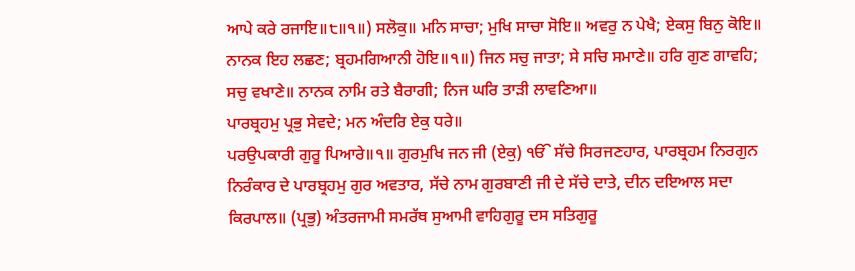ਆਪੇ ਕਰੇ ਰਜਾਇ॥੮॥੧॥) ਸਲੋਕੁ॥ ਮਨਿ ਸਾਚਾ; ਮੁਖਿ ਸਾਚਾ ਸੋਇ॥ ਅਵਰੁ ਨ ਪੇਖੈ; ਏਕਸੁ ਬਿਨੁ ਕੋਇ॥ ਨਾਨਕ ਇਹ ਲਛਣ; ਬ੍ਰਹਮਗਿਆਨੀ ਹੋਇ॥੧॥) ਜਿਨ ਸਚੁ ਜਾਤਾ; ਸੇ ਸਚਿ ਸਮਾਣੇ॥ ਹਰਿ ਗੁਣ ਗਾਵਹਿ; ਸਚੁ ਵਖਾਣੇ॥ ਨਾਨਕ ਨਾਮਿ ਰਤੇ ਬੈਰਾਗੀ; ਨਿਜ ਘਰਿ ਤਾੜੀ ਲਾਵਣਿਆ॥
ਪਾਰਬ੍ਰਹਮੁ ਪ੍ਰਭੁ ਸੇਵਦੇ; ਮਨ ਅੰਦਰਿ ਏਕੁ ਧਰੇ॥
ਪਰਉਪਕਾਰੀ ਗੁਰੂ ਪਿਆਰੇ॥੧॥ ਗੁਰਮੁਖਿ ਜਨ ਜੀ (ਏਕੁ) ੴ ਸੱਚੇ ਸਿਰਜਣਹਾਰ, ਪਾਰਬ੍ਰਹਮ ਨਿਰਗੁਨ ਨਿਰੰਕਾਰ ਦੇ ਪਾਰਬ੍ਰਹਮੁ ਗੁਰ ਅਵਤਾਰ, ਸੱਚੇ ਨਾਮ ਗੁਰਬਾਣੀ ਜੀ ਦੇ ਸੱਚੇ ਦਾਤੇ, ਦੀਨ ਦਇਆਲ ਸਦਾ ਕਿਰਪਾਲ॥ (ਪ੍ਰਭੁ) ਅੰਤਰਜਾਮੀ ਸਮਰੱਥ ਸੁਆਮੀ ਵਾਹਿਗੁਰੂ ਦਸ ਸਤਿਗੁਰੂ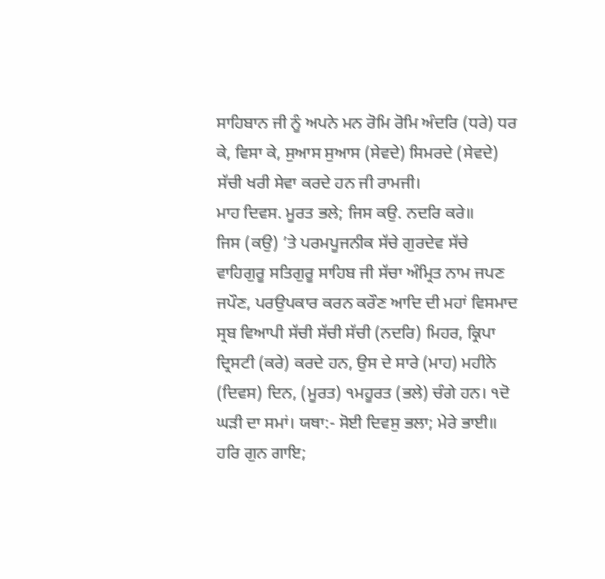ਸਾਹਿਬਾਨ ਜੀ ਨੂੰ ਅਪਨੇ ਮਨ ਰੋਮਿ ਰੋਮਿ ਅੰਦਰਿ (ਧਰੇ) ਧਰ ਕੇ, ਵਿਸਾ ਕੇ, ਸੁਆਸ ਸੁਆਸ (ਸੇਵਦੇ) ਸਿਮਰਦੇ (ਸੇਵਦੇ) ਸੱਚੀ ਖਰੀ ਸੇਵਾ ਕਰਦੇ ਹਨ ਜੀ ਰਾਮਜੀ।
ਮਾਹ ਦਿਵਸ. ਮੂਰਤ ਭਲੇ; ਜਿਸ ਕਉ. ਨਦਰਿ ਕਰੇ॥
ਜਿਸ (ਕਉ) ’ਤੇ ਪਰਮਪੂਜਨੀਕ ਸੱਚੇ ਗੁਰਦੇਵ ਸੱਚੇ ਵਾਹਿਗੁਰੂ ਸਤਿਗੁਰੂ ਸਾਹਿਬ ਜੀ ਸੱਚਾ ਅੰਮ੍ਰਿਤ ਨਾਮ ਜਪਣ ਜਪੌਣ, ਪਰਉਪਕਾਰ ਕਰਨ ਕਰੌਣ ਆਦਿ ਦੀ ਮਹਾਂ ਵਿਸਮਾਦ ਸ੍ਰਬ ਵਿਆਪੀ ਸੱਚੀ ਸੱਚੀ ਸੱਚੀ (ਨਦਰਿ) ਮਿਹਰ, ਕ੍ਰਿਪਾ ਦ੍ਰਿਸਟੀ (ਕਰੇ) ਕਰਦੇ ਹਨ, ਉਸ ਦੇ ਸਾਰੇ (ਮਾਹ) ਮਹੀਨੇ (ਦਿਵਸ) ਦਿਨ, (ਮੂਰਤ) ੧ਮਹੂਰਤ (ਭਲੇ) ਚੰਗੇ ਹਨ। ੧ਦੋ ਘੜੀ ਦਾ ਸਮਾਂ। ਯਥਾ:- ਸੋਈ ਦਿਵਸੁ ਭਲਾ; ਮੇਰੇ ਭਾਈ॥ ਹਰਿ ਗੁਨ ਗਾਇ;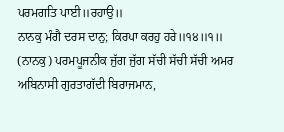ਪਰਮਗਤਿ ਪਾਈ॥ਰਹਾਉ॥
ਨਾਨਕੁ ਮੰਗੈ ਦਰਸ ਦਾਨੁ; ਕਿਰਪਾ ਕਰਹੁ ਹਰੇ॥੧੪॥੧॥
(ਨਾਨਕੁ) ਪਰਮਪੂਜਨੀਕ ਜੁੱਗ ਜੁੱਗ ਸੱਚੀ ਸੱਚੀ ਸੱਚੀ ਅਮਰ ਅਬਿਨਾਸੀ ਗੁਰਤਾਗੱਦੀ ਬਿਰਾਜਮਾਨ,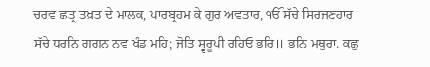ਚਰਵ ਛਤ੍ਰ ਤਖ਼ਤ ਦੇ ਮਾਲਕ, ਪਾਰਬ੍ਰਹਮ ਕੇ ਗੁਰ ਅਵਤਾਰ, ੴ ਸੱਚੇ ਸਿਰਜਣਹਾਰ ਸੱਚੇ ਧਰਨਿ ਗਗਨ ਨਵ ਖੰਡ ਮਹਿ; ਜੋਤਿ ਸ੍ਵਰੂਪੀ ਰਹਿਓ ਭਰਿ॥ ਭਨਿ ਮਥੁਰਾ. ਕਛੁ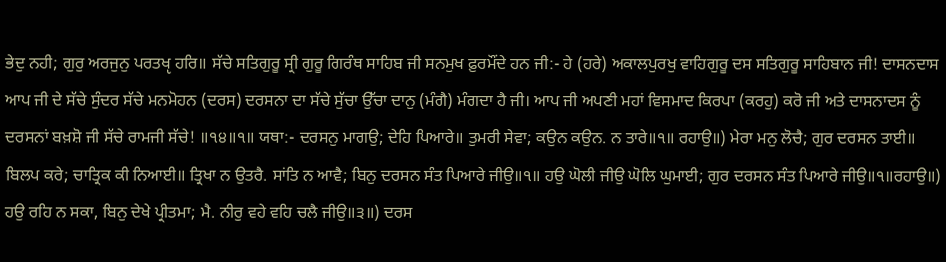ਭੇਦੁ ਨਹੀ; ਗੁਰੁ ਅਰਜੁਨੁ ਪਰਤਖੵ ਹਰਿ॥ ਸੱਚੇ ਸਤਿਗੁਰੂ ਸ੍ਰੀ ਗੁਰੂ ਗਿਰੰਥ ਸਾਹਿਬ ਜੀ ਸਨਮੁਖ ਫ਼ੁਰਮੌਂਦੇ ਹਨ ਜੀ:- ਹੇ (ਹਰੇ) ਅਕਾਲਪੁਰਖੁ ਵਾਹਿਗੁਰੂ ਦਸ ਸਤਿਗੁਰੂ ਸਾਹਿਬਾਨ ਜੀ! ਦਾਸਨਦਾਸ ਆਪ ਜੀ ਦੇ ਸੱਚੇ ਸੁੰਦਰ ਸੱਚੇ ਮਨਮੋਹਨ (ਦਰਸ) ਦਰਸਨਾ ਦਾ ਸੱਚੇ ਸੁੱਚਾ ਉੱਚਾ ਦਾਨੁ (ਮੰਗੈ) ਮੰਗਦਾ ਹੈ ਜੀ। ਆਪ ਜੀ ਅਪਣੀ ਮਹਾਂ ਵਿਸਮਾਦ ਕਿਰਪਾ (ਕਰਹੁ) ਕਰੋ ਜੀ ਅਤੇ ਦਾਸਨਾਦਸ ਨੂੰ ਦਰਸਨਾਂ ਬਖ਼ਸ਼ੋ ਜੀ ਸੱਚੇ ਰਾਮਜੀ ਸੱਚੇ! ॥੧੪॥੧॥ ਯਥਾ:- ਦਰਸਨੁ ਮਾਗਉ; ਦੇਹਿ ਪਿਆਰੇ॥ ਤੁਮਰੀ ਸੇਵਾ; ਕਉਨ ਕਉਨ. ਨ ਤਾਰੇ॥੧॥ ਰਹਾਉ॥) ਮੇਰਾ ਮਨੁ ਲੋਚੈ; ਗੁਰ ਦਰਸਨ ਤਾਈ॥ ਬਿਲਪ ਕਰੇ; ਚਾਤ੍ਰਿਕ ਕੀ ਨਿਆਈ॥ ਤ੍ਰਿਖਾ ਨ ਉਤਰੈ. ਸਾਂਤਿ ਨ ਆਵੈ; ਬਿਨੁ ਦਰਸਨ ਸੰਤ ਪਿਆਰੇ ਜੀਉ॥੧॥ ਹਉ ਘੋਲੀ ਜੀਉ ਘੋਲਿ ਘੁਮਾਈ; ਗੁਰ ਦਰਸਨ ਸੰਤ ਪਿਆਰੇ ਜੀਉ॥੧॥ਰਹਾਉ॥) ਹਉ ਰਹਿ ਨ ਸਕਾ, ਬਿਨੁ ਦੇਖੇ ਪ੍ਰੀਤਮਾ; ਮੈ. ਨੀਰੁ ਵਹੇ ਵਹਿ ਚਲੈ ਜੀਉ॥੩॥) ਦਰਸ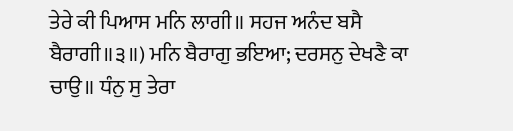ਤੇਰੇ ਕੀ ਪਿਆਸ ਮਨਿ ਲਾਗੀ॥ ਸਹਜ ਅਨੰਦ ਬਸੈ ਬੈਰਾਗੀ॥੩॥) ਮਨਿ ਬੈਰਾਗੁ ਭਇਆ; ਦਰਸਨੁ ਦੇਖਣੈ ਕਾ ਚਾਉ॥ ਧੰਨੁ ਸੁ ਤੇਰਾ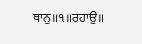ਥਾਨੁ॥੧॥ਰਹਾਉ॥